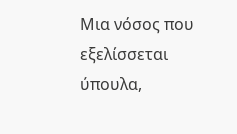Μια νόσος που εξελίσσεται ύπουλα,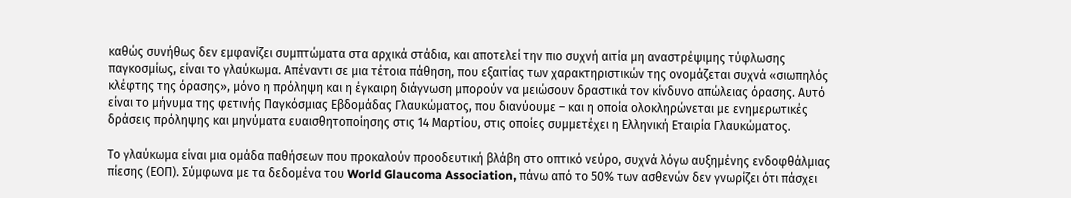καθώς συνήθως δεν εμφανίζει συμπτώματα στα αρχικά στάδια, και αποτελεί την πιο συχνή αιτία μη αναστρέψιμης τύφλωσης παγκοσμίως, είναι το γλαύκωμα. Απέναντι σε μια τέτοια πάθηση, που εξαιτίας των χαρακτηριστικών της ονομάζεται συχνά «σιωπηλός κλέφτης της όρασης», μόνο η πρόληψη και η έγκαιρη διάγνωση μπορούν να μειώσουν δραστικά τον κίνδυνο απώλειας όρασης. Αυτό είναι το μήνυμα της φετινής Παγκόσμιας Εβδομάδας Γλαυκώματος, που διανύουμε – και η οποία ολοκληρώνεται με ενημερωτικές δράσεις πρόληψης και μηνύματα ευαισθητοποίησης στις 14 Μαρτίου, στις οποίες συμμετέχει η Ελληνική Εταιρία Γλαυκώματος.

Το γλαύκωμα είναι μια ομάδα παθήσεων που προκαλούν προοδευτική βλάβη στο οπτικό νεύρο, συχνά λόγω αυξημένης ενδοφθάλμιας πίεσης (ΕΟΠ). Σύμφωνα με τα δεδομένα του World Glaucoma Association, πάνω από το 50% των ασθενών δεν γνωρίζει ότι πάσχει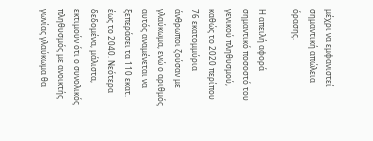μέχρι να εμφανιστεί σημαντική απώλεια όρασης.

Η απειλή αφορά σημαντικό ποσοστό του γενικού πληθυσμού, καθώς το 2020 περίπου 76 εκατομμύρια άνθρωποι ζούσαν με γλαύκωμα, ενώ ο αριθμός αυτός αναμένεται να ξεπεράσει τα 110 εκατ. έως το 2040. Νεότερα δεδομένα, μάλιστα, εκτιμούν ότι ο συνολικός πληθυσμός με ανοικτής γωνίας γλαύκωμα θα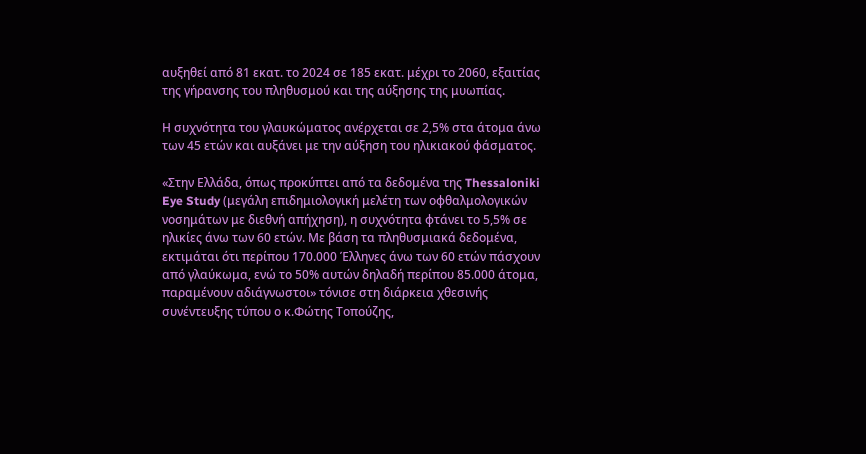αυξηθεί από 81 εκατ. το 2024 σε 185 εκατ. μέχρι το 2060, εξαιτίας της γήρανσης του πληθυσμού και της αύξησης της μυωπίας.

Η συχνότητα του γλαυκώματος ανέρχεται σε 2,5% στα άτομα άνω των 45 ετών και αυξάνει με την αύξηση του ηλικιακού φάσματος.

«Στην Ελλάδα, όπως προκύπτει από τα δεδομένα της Thessaloniki Eye Study (μεγάλη επιδημιολογική μελέτη των οφθαλμολογικών νοσημάτων με διεθνή απήχηση), η συχνότητα φτάνει το 5,5% σε ηλικίες άνω των 60 ετών. Με βάση τα πληθυσμιακά δεδομένα, εκτιμάται ότι περίπου 170.000 Έλληνες άνω των 60 ετών πάσχουν από γλαύκωμα, ενώ το 50% αυτών δηλαδή περίπου 85.000 άτομα, παραμένουν αδιάγνωστοι» τόνισε στη διάρκεια χθεσινής συνέντευξης τύπου ο κ.Φώτης Τοπούζης,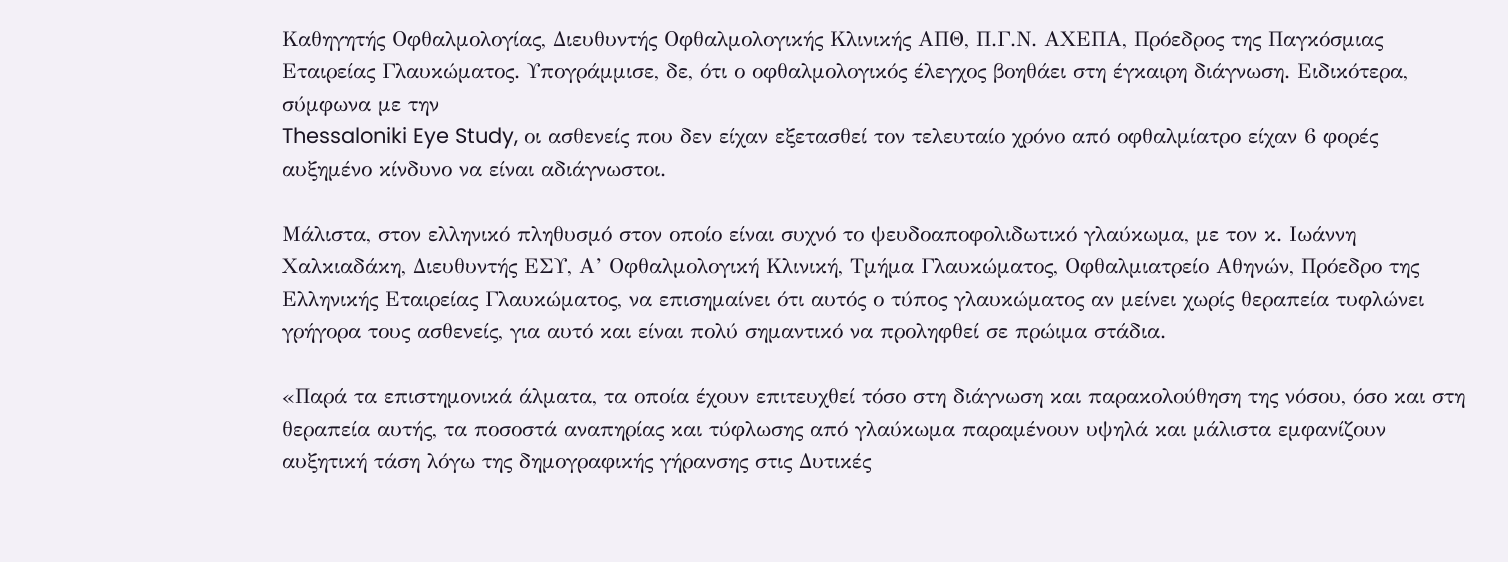Καθηγητής Οφθαλμολογίας, Διευθυντής Οφθαλμολογικής Κλινικής ΑΠΘ, Π.Γ.Ν. ΑΧΕΠΑ, Πρόεδρος της Παγκόσμιας Εταιρείας Γλαυκώματος. Υπογράμμισε, δε, ότι ο οφθαλμολογικός έλεγχος βοηθάει στη έγκαιρη διάγνωση. Ειδικότερα, σύμφωνα με την
Thessaloniki Eye Study, οι ασθενείς που δεν είχαν εξετασθεί τον τελευταίο χρόνο από οφθαλμίατρο είχαν 6 φορές αυξημένο κίνδυνο να είναι αδιάγνωστοι.

Μάλιστα, στον ελληνικό πληθυσμό στον οποίο είναι συχνό το ψευδοαποφολιδωτικό γλαύκωμα, με τον κ. Ιωάννη Χαλκιαδάκη, Διευθυντής ΕΣΥ, Α’ Οφθαλμολογική Κλινική, Τμήμα Γλαυκώματος, Οφθαλμιατρείο Αθηνών, Πρόεδρο της Ελληνικής Εταιρείας Γλαυκώματος, να επισημαίνει ότι αυτός ο τύπος γλαυκώματος αν μείνει χωρίς θεραπεία τυφλώνει γρήγορα τους ασθενείς, για αυτό και είναι πολύ σημαντικό να προληφθεί σε πρώιμα στάδια.

«Παρά τα επιστημονικά άλματα, τα οποία έχουν επιτευχθεί τόσο στη διάγνωση και παρακολούθηση της νόσου, όσο και στη θεραπεία αυτής, τα ποσοστά αναπηρίας και τύφλωσης από γλαύκωμα παραμένουν υψηλά και μάλιστα εμφανίζουν αυξητική τάση λόγω της δημογραφικής γήρανσης στις Δυτικές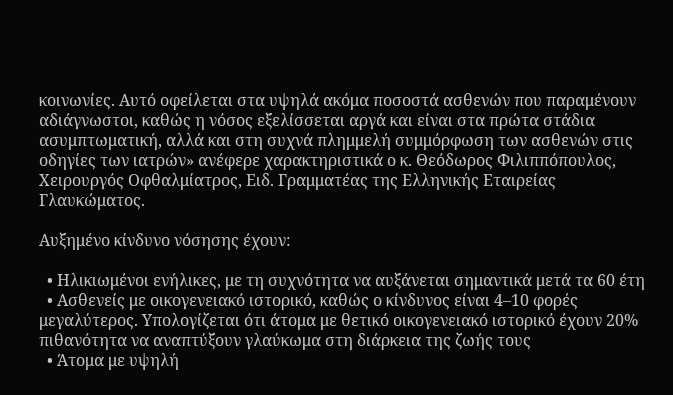κοινωνίες. Αυτό οφείλεται στα υψηλά ακόμα ποσοστά ασθενών που παραμένουν αδιάγνωστοι, καθώς η νόσος εξελίσσεται αργά και είναι στα πρώτα στάδια ασυμπτωματική, αλλά και στη συχνά πλημμελή συμμόρφωση των ασθενών στις οδηγίες των ιατρών» ανέφερε χαρακτηριστικά ο κ. Θεόδωρος Φιλιππόπουλος, Χειρουργός Οφθαλμίατρος, Ειδ. Γραμματέας της Ελληνικής Εταιρείας Γλαυκώματος.

Αυξημένο κίνδυνο νόσησης έχουν:

  • Ηλικιωμένοι ενήλικες, με τη συχνότητα να αυξάνεται σημαντικά μετά τα 60 έτη
  • Ασθενείς με οικογενειακό ιστορικό, καθώς ο κίνδυνος είναι 4–10 φορές μεγαλύτερος. Υπολογίζεται ότι άτομα με θετικό οικογενειακό ιστορικό έχουν 20% πιθανότητα να αναπτύξουν γλαύκωμα στη διάρκεια της ζωής τους
  • Άτομα με υψηλή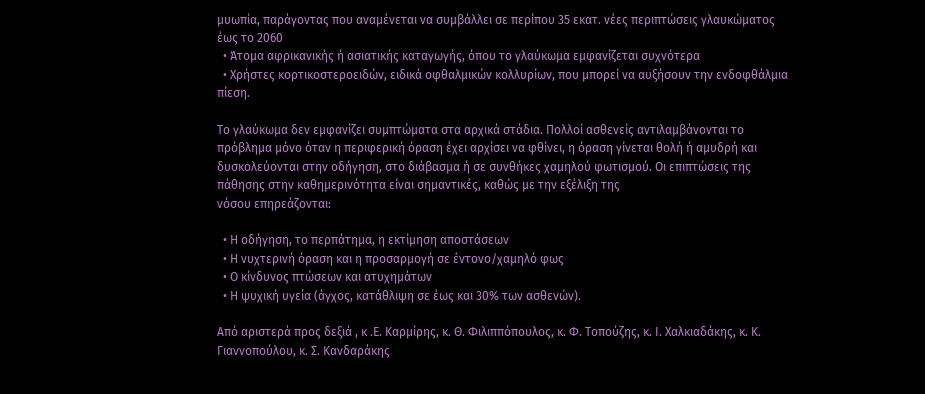μυωπία, παράγοντας που αναμένεται να συμβάλλει σε περίπου 35 εκατ. νέες περιπτώσεις γλαυκώματος έως το 2060
  • Άτομα αφρικανικής ή ασιατικής καταγωγής, όπου το γλαύκωμα εμφανίζεται συχνότερα
  • Χρήστες κορτικοστεροειδών, ειδικά οφθαλμικών κολλυρίων, που μπορεί να αυξήσουν την ενδοφθάλμια πίεση.

Το γλαύκωμα δεν εμφανίζει συμπτώματα στα αρχικά στάδια. Πολλοί ασθενείς αντιλαμβάνονται το πρόβλημα μόνο όταν η περιφερική όραση έχει αρχίσει να φθίνει, η όραση γίνεται θολή ή αμυδρή και δυσκολεύονται στην οδήγηση, στο διάβασμα ή σε συνθήκες χαμηλού φωτισμού. Οι επιπτώσεις της πάθησης στην καθημερινότητα είναι σημαντικές, καθώς με την εξέλιξη της
νόσου επηρεάζονται:

  • Η οδήγηση, το περπάτημα, η εκτίμηση αποστάσεων
  • Η νυχτερινή όραση και η προσαρμογή σε έντονο/χαμηλό φως
  • Ο κίνδυνος πτώσεων και ατυχημάτων
  • Η ψυχική υγεία (άγχος, κατάθλιψη σε έως και 30% των ασθενών).

Aπό αριστερά προς δεξιά , κ .Ε. Καρμίρης, κ. Θ. Φιλιππόπουλος, κ. Φ. Τοπούζης, κ. Ι. Χαλκιαδάκης, κ. Κ. Γιαννοπούλου, κ. Σ. Κανδαράκης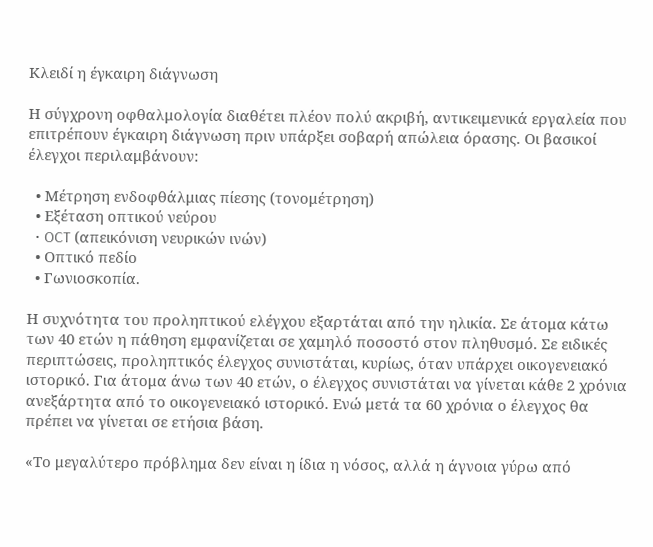Κλειδί η έγκαιρη διάγνωση

Η σύγχρονη οφθαλμολογία διαθέτει πλέον πολύ ακριβή, αντικειμενικά εργαλεία που επιτρέπουν έγκαιρη διάγνωση πριν υπάρξει σοβαρή απώλεια όρασης. Οι βασικοί έλεγχοι περιλαμβάνουν:

  • Μέτρηση ενδοφθάλμιας πίεσης (τονομέτρηση)
  • Εξέταση οπτικού νεύρου
  • OCT (απεικόνιση νευρικών ινών)
  • Οπτικό πεδίο
  • Γωνιοσκοπία.

Η συχνότητα του προληπτικού ελέγχου εξαρτάται από την ηλικία. Σε άτομα κάτω των 40 ετών η πάθηση εμφανίζεται σε χαμηλό ποσοστό στον πληθυσμό. Σε ειδικές περιπτώσεις, προληπτικός έλεγχος συνιστάται, κυρίως, όταν υπάρχει οικογενειακό ιστορικό. Για άτομα άνω των 40 ετών, ο έλεγχος συνιστάται να γίνεται κάθε 2 χρόνια ανεξάρτητα από το οικογενειακό ιστορικό. Ενώ μετά τα 60 χρόνια ο έλεγχος θα πρέπει να γίνεται σε ετήσια βάση.

«Το μεγαλύτερο πρόβλημα δεν είναι η ίδια η νόσος, αλλά η άγνοια γύρω από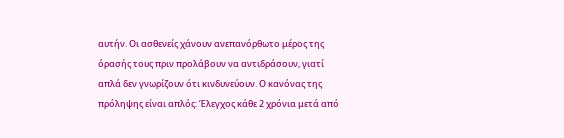αυτήν. Οι ασθενείς χάνουν ανεπανόρθωτο μέρος της όρασής τους πριν προλάβουν να αντιδράσουν, γιατί απλά δεν γνωρίζουν ότι κινδυνεύουν. Ο κανόνας της πρόληψης είναι απλός: Έλεγχος κάθε 2 χρόνια μετά από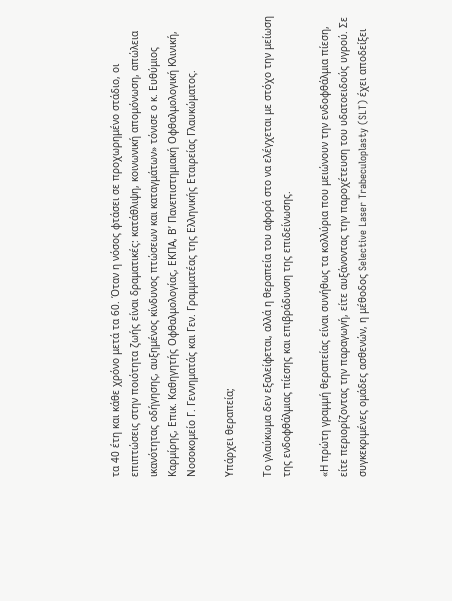τα 40 έτη και κάθε χρόνο μετά τα 60. Όταν η νόσος φτάσει σε προχωρημένο στάδιο, οι επιπτώσεις στην ποιότητα ζωής είναι δραματικές: κατάθλιψη, κοινωνική απομόνωση, απώλεια ικανότητας οδήγησης, αυξημένος κίνδυνος πτώσεων και καταγμάτων» τόνισε ο κ. Ευθύμιος Καρμίρης, Επικ. Καθηγητής Οφθαλμολογίας, ΕΚΠΑ, Β’ Πανεπιστημιακή Οφθαλμολογική Κλινική, Νοσοκομείο Γ. Γεννηματάς και Γεν. Γραμματέας της Ελληνικής Εταιρείας Γλαυκώματος.

Υπάρχει θεραπεία;

Το γλαύκωμα δεν εξαλείφεται, αλλά η θεραπεία του αφορά στο να ελέγχεται με στόχο την μείωση της ενδοφθάλμιας πίεσης και επιβράδυνση της επιδείνωσης.

«Η πρώτη γραμμή θεραπείας είναι συνήθως τα κολλύρια που μειώνουν την ενδοφθάλμια πίεση, είτε περιορίζοντας την παραγωγή, είτε αυξάνοντας την παροχέτευση του υδατοειδούς υγρού. Σε συγκεκριμένες ομάδες ασθενών, η μέθοδος Selective Laser Trabeculoplasty (SLT) έχει αποδείξει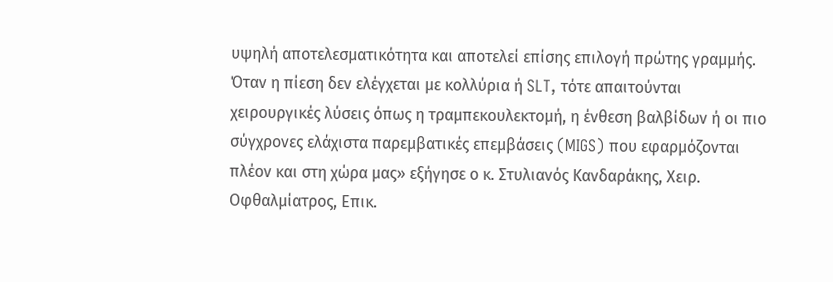υψηλή αποτελεσματικότητα και αποτελεί επίσης επιλογή πρώτης γραμμής. Όταν η πίεση δεν ελέγχεται με κολλύρια ή SLT, τότε απαιτούνται χειρουργικές λύσεις όπως η τραμπεκουλεκτομή, η ένθεση βαλβίδων ή οι πιο σύγχρονες ελάχιστα παρεμβατικές επεμβάσεις (MIGS) που εφαρμόζονται πλέον και στη χώρα μας» εξήγησε ο κ. Στυλιανός Κανδαράκης, Χειρ. Οφθαλμίατρος, Επικ.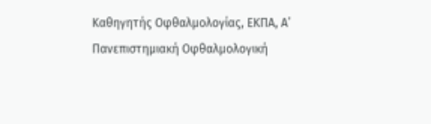Καθηγητής Οφθαλμολογίας, ΕΚΠΑ, Α’ Πανεπιστημιακή Οφθαλμολογική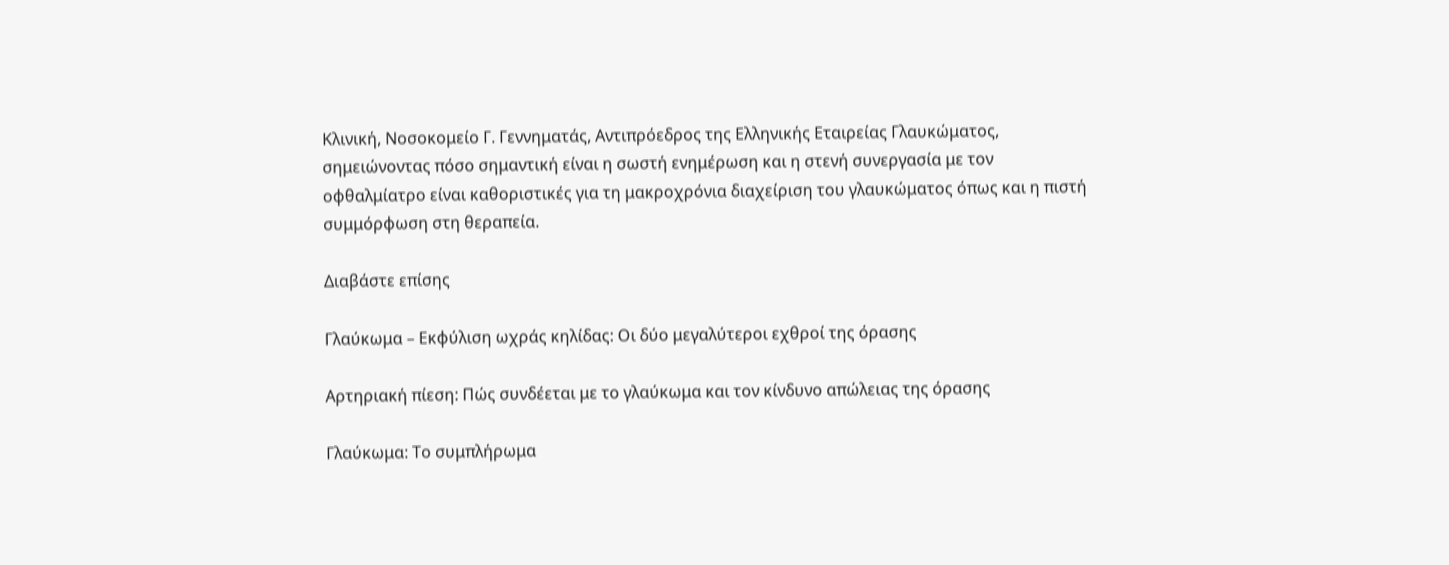Κλινική, Νοσοκομείο Γ. Γεννηματάς, Αντιπρόεδρος της Ελληνικής Εταιρείας Γλαυκώματος, σημειώνοντας πόσο σημαντική είναι η σωστή ενημέρωση και η στενή συνεργασία με τον οφθαλμίατρο είναι καθοριστικές για τη μακροχρόνια διαχείριση του γλαυκώματος όπως και η πιστή συμμόρφωση στη θεραπεία.

Διαβάστε επίσης

Γλαύκωμα – Εκφύλιση ωχράς κηλίδας: Οι δύο μεγαλύτεροι εχθροί της όρασης

Αρτηριακή πίεση: Πώς συνδέεται με το γλαύκωμα και τον κίνδυνο απώλειας της όρασης

Γλαύκωμα: Το συμπλήρωμα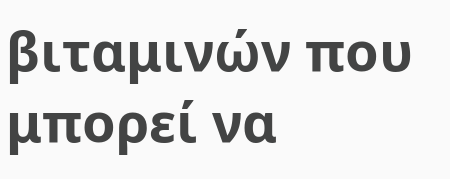βιταμινών που μπορεί να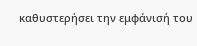καθυστερήσει την εμφάνισή του